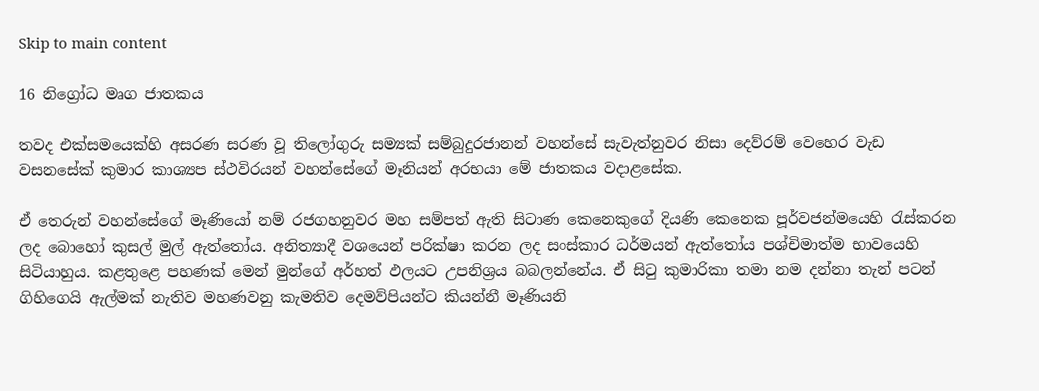Skip to main content

16 නිග්‍රෝධ මෘග ජාතකය

තවද එක්සමයෙක්හි අසරණ සරණ වූ තිලෝගුරු සම්‍යක් සම්බුදුරජානන් වහන්සේ සැවැත්නුවර නිසා දෙව්රම් වෙහෙර වැඩ වසනසේක් කුමාර කාශ්‍යප ස්ථවිරයන් වහන්සේගේ මෑනියන් අරභයා මේ ජාතකය වදාළසේක.

ඒ තෙරුන් වහන්සේගේ මෑණියෝ නම් රජගහනුවර මහ සම්පත් ඇති සිටාණ කෙනෙකුගේ දියණි කෙනෙක පූර්වජන්මයෙහි රැස්කරන ලද බොහෝ කුසල් මුල් ඇත්තෝය. අනිත්‍යාදී වශයෙන් පරික්ෂා කරන ලද සංස්කාර ධර්මයන් ඇත්තෝය පශ්චිමාත්ම භාවයෙහි සිටියාහුය. කළතුළෙ පහණක් මෙන් මුන්ගේ අර්හත් ඵලයට උපනිශ්‍රය බබලන්නේය. ඒ සිටු කුමාරිකා තමා නම දන්නා තැන් පටන් ගිහිගෙයි ඇල්මක් නැතිව මහණවනු කැමතිව දෙමව්පියන්ට කියන්නී මෑණියනි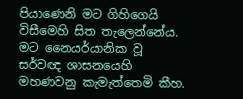පියාණෙනි මට ගිහිගෙයි විසීමෙහි සිත තැලෙන්නේය. මට නෛයර්යානික වූ සර්වඥ ශාසනයෙහි මහණවනු කැමැත්තෙමි කීහ.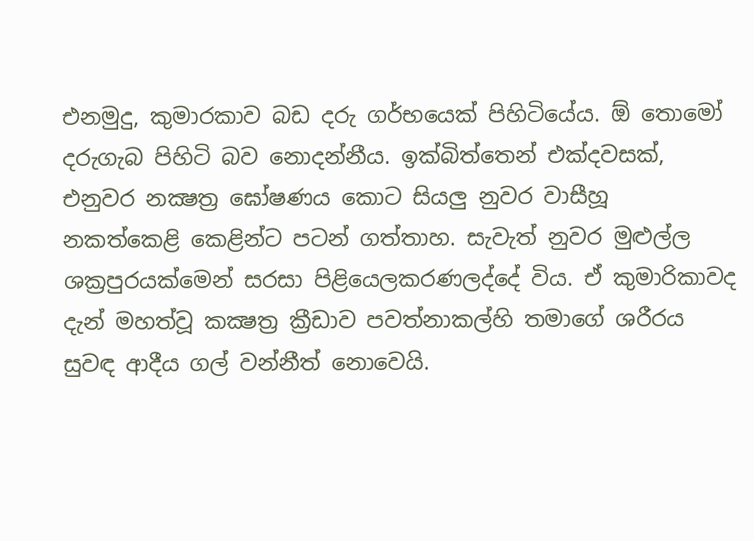එනමුදු, කුමාරකාව බඩ දරු ගර්භයෙක් පිහිටියේය. ඕ තොමෝ දරුගැබ පිහිටි බව නොදන්නීය. ඉක්බිත්තෙන් එක්දවසක්, එනුවර නක්‍ෂත්‍ර ඝෝෂණය කොට සියලු නුවර වාසීහූ නකත්කෙළි කෙළින්ට පටන් ගත්තාහ. සැවැත් නුවර මුළුල්ල ශක්‍රපුරයක්මෙන් සරසා පිළියෙලකරණලද්දේ විය. ඒ කුමාරිකාවද දැන් මහත්වූ කක්‍ෂත්‍ර ක්‍රීඩාව පවත්නාකල්හි තමාගේ ශරීරය සුවඳ ආදීය ගල් වන්නීත් නොවෙයි.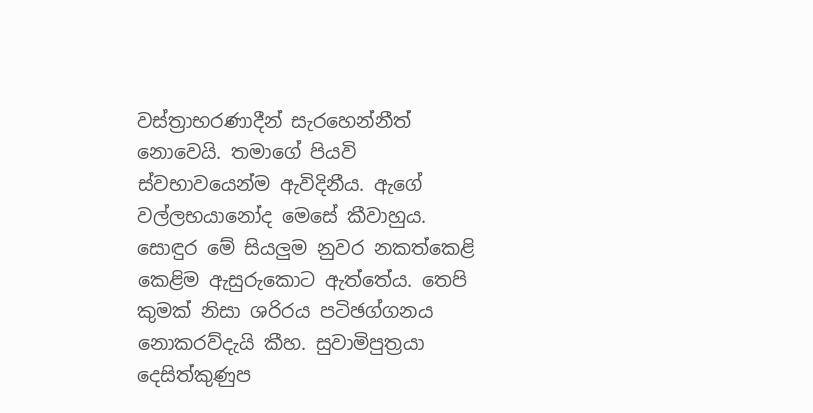වස්ත්‍රාභරණාදීන් සැරහෙන්නීත් නොවෙයි. තමාගේ පියවි ස්වභාවයෙන්ම ඇවිදිනීය. ඇගේ වල්ලභයානෝද මෙසේ කීවාහුය. සොඳුර මේ සියලුම නුවර නකත්කෙළි කෙළිම ඇසුරුකොට ඇත්තේය. තෙපි කුමක් නිසා ශරිරය පටිඡග්ගනය නොකරව්දැයි කීහ. සුවාමිපුත්‍රයා දෙසිත්කුණුප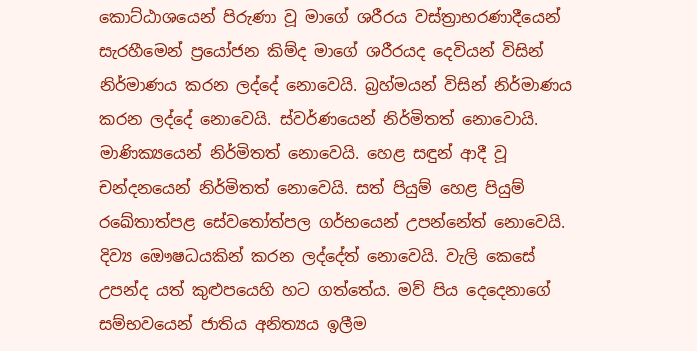කොට්ඨාශයෙන් පිරුණා වූ මාගේ ශරීරය වස්ත්‍රාභරණාදීයෙන් සැරහීමෙන් ප්‍රයෝජන කිම්ද මාගේ ශරීරයද දෙවියන් විසින් නිර්මාණය කරන ලද්දේ නොවෙයි. බ්‍රහ්මයන් විසින් නිර්මාණය කරන ලද්දේ නොවෙයි. ස්වර්ණයෙන් නිර්මිතත් නොවොයි. මාණික්‍යයෙන් නිර්මිතත් නොවෙයි. හෙළ සඳුන් ආදී වූ චන්දනයෙන් නිර්මිතත් නොවෙයි. සත් පියුම් හෙළ පියුම් රඛේතාත්පළ සේවතෝත්පල ගර්භයෙන් උපන්නේත් නොවෙයි. දිව්‍ය ඖෙෂධයකින් කරන ලද්දේත් නොවෙයි. වැලි කෙසේ උපන්ද යත් කුළුපයෙහි හට ගත්තේය. මව් පිය දෙදෙනාගේ සම්භවයෙන් ජාතිය අනිත්‍යය ඉලීම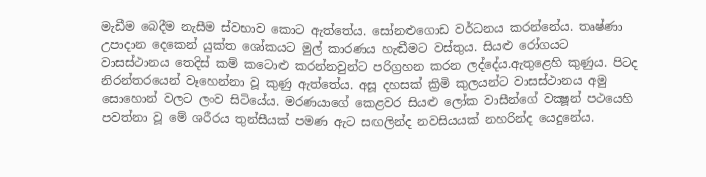මැඩීම බෙදීම නැසීම ස්වභාව කොට ඇත්තේය. සෝනළුගොඩ වර්ධනය කරන්නේය. තෘෂ්ණා උපාදාන දෙකෙන් යුක්ත ශෝකයට මුල් කාරණය හැඬීමට වස්තුය. සියළු රෝගයට වාසස්ථානය තෙදිස් කම් කටොළු කරන්නවුන්ට පරිග්‍රහන කරන ලද්දේය.ඇතුළෙහි කුණුය. පිටද නිරන්තරයෙන් වෑහෙන්නා වූ කුණු ඇත්තේය. අසූ දහසක් ක්‍රිමි කුලයන්ට වාසස්ථානය අමු සොහොන් වලට ලංව සිටියේය. මරණයාගේ කෙළවර සියළු ලෝක වාසීන්ගේ වක්‍ෂූන් පථයෙහි පවත්නා වූ මේ ශරීරය තුන්සීයක් පමණ ඇට සඟලින්ද නවසියයක් නහරින්ද යෙදුනේය.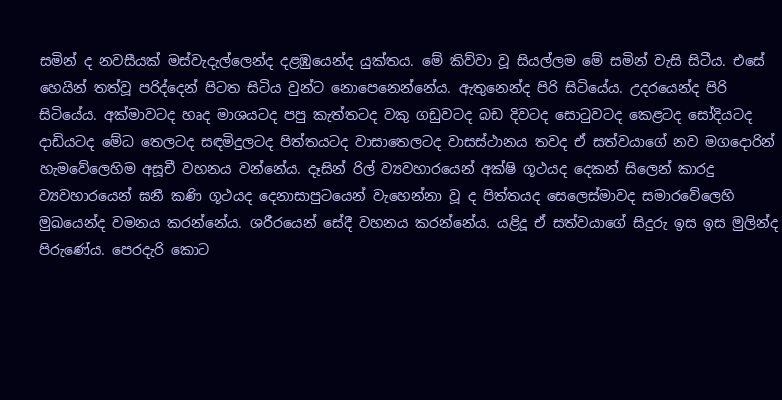සමින් ද නවසීයක් මස්වැදැල්ලෙන්ද දළඹුයෙන්ද යුක්තය. මේ කිව්වා වූ සියල්ලම මේ සමින් වැසි සිටීය. එසේ හෙයින් තත්වූ පරිද්දෙන් පිටත සිටිය වුන්ට නොපෙනෙන්නේය. ඇතුනෙන්ද පිරි සිටියේය. උදරයෙන්ද පිරි සිටියේය. අක්මාවටද හෘද මාශයටද පපු කැත්තටද වකු ගඩුවටද බඩ දිවටද සොටුවටද කෙළටද සෝදියටද දාඩියටද මේධ තෙලටද සඳමිදුලටද පිත්තයටද වාසාතෙලටද වාසස්ථානය තවද ඒ සත්වයාගේ නව මගදොරින් හැමවේලෙහිම අසූචී වහනය වන්නේය. දෑසින් රිල් ව්‍යවහාරයෙන් අක්ෂි ගූථයද දෙකන් සිලෙන් කාරදු ව්‍යවහාරයෙන් ඝනී කණි ගූථයද දෙනාසාපුටයෙන් වැහෙන්නා වූ ද පිත්තයද සෙලෙස්මාවද සමාරවේලෙහි මුඛයෙන්ද වමනය කරන්නේය. ශරීරයෙන් සේදී වහනය කරන්නේය. යළිදූ ඒ සත්වයාගේ සිදුරු ඉස ඉස මුලින්ද පිරුණේය. පෙරදැරි කොට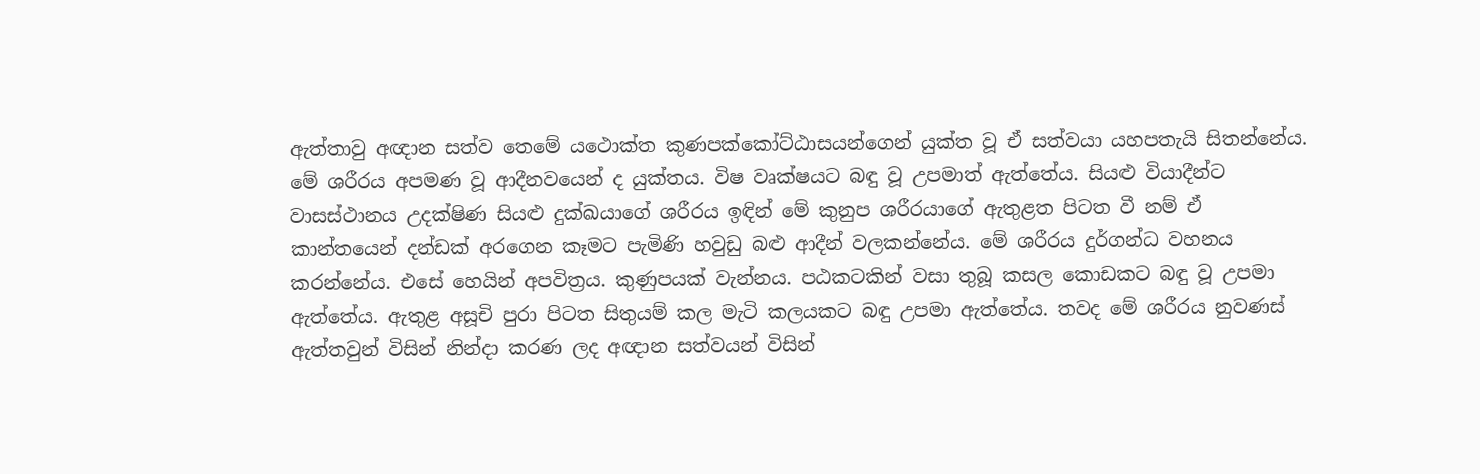ඇත්තාවු අඥාන සත්ව තෙමේ යථොක්ත කුණපක්කෝට්ඨාසයන්ගෙන් යුක්ත වූ ඒ සත්වයා යහපතැයි සිතන්නේය. මේ ශරීරය අපමණ වූ ආදීනවයෙන් ද යුක්තය. විෂ වෘක්ෂයට බඳු වූ උපමාත් ඇත්තේය. සියළු වියාදීන්ට වාසස්ථානය උදක්ෂිණ සියළු දුක්ඛයාගේ ශරීරය ඉඳින් මේ කුනුප ශරීරයාගේ ඇතුළත පිටත වී නම් ඒ කාන්තයෙන් දන්ඩක් අරගෙන කෑමට පැමිණි හවුඩු බළු ආදීන් වලකන්නේය. මේ ශරීරය දුර්ගන්ධ වහනය කරන්නේය. එසේ හෙයින් අපවිත්‍රය. කුණුපයක් වැන්නය. පඨකටකින් වසා තුබූ කසල කොඩකට බඳු වූ උපමා ඇත්තේය. ඇතුළ අසූචි පුරා පිටත සිතුයම් කල මැටි කලයකට බඳු උපමා ඇත්තේය. තවද මේ ශරීරය නුවණස් ඇත්තවුන් විසින් නින්දා කරණ ලද අඥාන සත්වයන් විසින්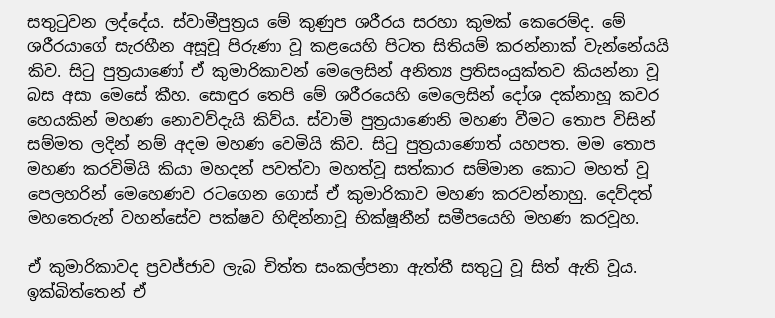සතුටුවන ලද්දේය. ස්වාමීපුත්‍රය මේ කුණුප ශරීරය සරහා කුමක් කෙරෙම්ද. මේ ශරීරයාගේ සැරහීන අසූචූ පිරුණා වූ කළයෙහි පිටත සිතියම් කරන්නාක් වැන්නේයයි කිව. සිටු පුත්‍රයාණෝ ඒ කුමාරිකාවන් මෙලෙසින් අනිත්‍ය ප්‍රතිසංයුක්තව කියන්නා වූ බස අසා මෙසේ කීහ. සොඳුර තෙපි මේ ශරීරයෙහි මෙලෙසින් දෝශ දක්නාහූ කවර හෙයකින් මහණ නොවව්දැයි කිව්ය. ස්වාමි පුත්‍රයාණෙනි මහණ වීමට තොප විසින් සම්මත ලදින් නම් අදම මහණ වෙමියි කිව. සිටු පුත්‍රයාණොත් යහපත. මම තොප මහණ කරවිමියි කියා මහදන් පවත්වා මහත්වූ සත්කාර සම්මාන කොට මහත් වූ පෙලහරින් මෙහෙණව රටගෙන ගොස් ඒ කුමාරිකාව මහණ කරවන්නාහු. දෙව්දත් මහතෙරුන් වහන්සේව පක්ෂව හිඳින්නාවූ භික්ෂූනීන් සමීපයෙහි මහණ කරවූහ.

ඒ කුමාරිකාවද ප්‍රවජ්ජාව ලැබ චිත්ත සංකල්පනා ඇත්තී සතුටු වූ සිත් ඇති වූය. ඉක්බිත්තෙන් ඒ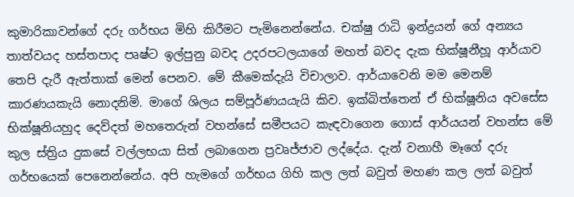කුමාරිකාවන්ගේ දරු ගර්භය මිහි කිරීමට පැමිනෙන්නේය. චක්ෂු රාධි ඉන්ද්‍රයන් ගේ අන්‍යය තාත්වයද හස්තපාද පෘෂ්ට ඉල්පුනු බවද උදරපටලයාගේ මහත් බවද දැක භික්ෂූනීහූ ආර්යාව තෙපි දැරී ඇත්තාක් මෙන් පෙනව. මේ කීමෙක්දැයි විචාලාව. ආර්යාවෙනි මම මෙනම් කාරණයකැයි නොදනිමි. මාගේ ශිලය සම්පූර්ණයයැයි කිව. ඉක්බිත්තෙන් ඒ භික්ෂූනිය අවසේස භික්ෂූනියහුද දෙව්දත් මහතෙරුන් වහන්සේ සමීපයට කැඳවාගෙන ගොස් ආර්යයන් වහන්ස මේ කුල ස්ත්‍රිය දුකසේ වල්ලභයා සිත් ලබාගෙන ප්‍රවෘජ්ජාව ලද්දේය. දැන් වනාහී මෑගේ දරු ගර්භයෙක් පෙනෙන්නේය. අපි හැමගේ ගර්භය ගිහි කල ලත් බවුත් මහණ කල ලත් බවුත්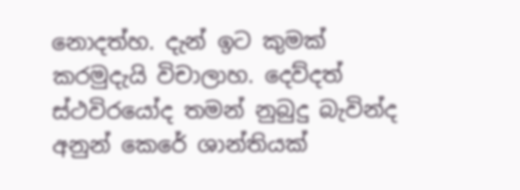නොදත්හ. දැන් ඉට කුමක් කරමුදැයි විචාලාහ. දෙව්දත් ස්ථවිරයෝද තමන් නුබුදු බැවින්ද අනුන් කෙරේ ශාන්තියක්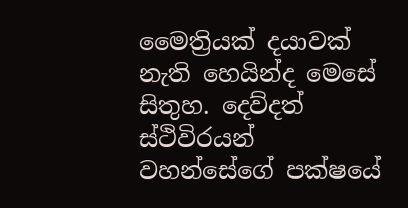මෛත්‍රියක් දයාවක් නැති හෙයින්ද මෙසේ සිතුහ. දෙව්දත් ස්ථිවිරයන් වහන්සේගේ පක්ෂයේ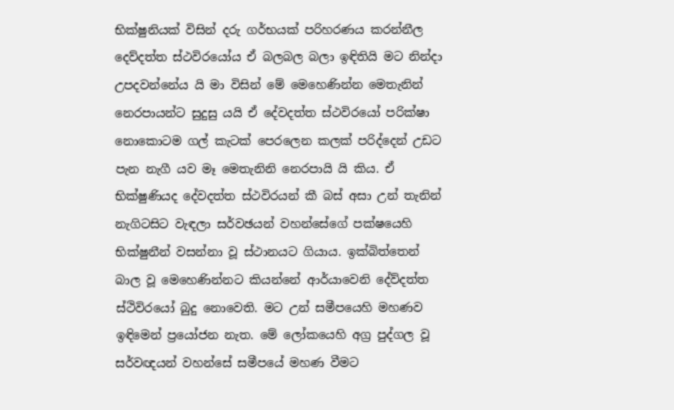භික්ෂුනියක් විසින් දරු ගර්භයක් පරිහරණය කරන්නීල දෙව්දත්ත ස්ථවිරයෝය ඒ බලබල බලා ඉඳිතියි මට නින්දා උපදවන්නේය යි මා විසින් මේ මෙහෙණින්න මෙතැනින් නෙරපායන්ට සුදුසු යයි ඒ දේවදත්ත ස්ථවිරයෝ පරික්ෂා නොකොටම ගල් කැටක් පෙරලෙන කලක් පරිද්දෙන් උඩට පැන නැගී යව මෑ මෙතැනිනි නෙරපායි යි කිය. ඒ භික්ෂුණියද දේවදත්ත ස්ථවිරයන් කී බස් අසා උන් තැනින් නැගිටසිට වැඳලා සර්වඡයන් වහන්සේගේ පක්ෂයෙහි භික්ෂුනීන් වසන්නා වූ ස්ථානයට ගියාය. ඉක්බිත්තෙන් බාල වූ මෙහෙණින්නට කියන්නේ ආර්යාවෙනි දේව්දත්ත ස්ථිවිරයෝ බුදු නොවෙති. මට උන් සමීපයෙහි මහණව ඉඳිමෙන් ප්‍රයෝජන නැත. මේ ලෝකයෙහි අග්‍ර පුද්ගල වූ සර්වඥයන් වහන්සේ සමීපයේ මහණ වීමට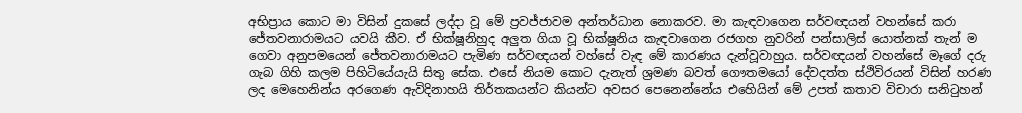අභිප්‍රාය කොට මා විසින් දුකසේ ලද්දා වූ මේ ප්‍රවජ්ජාවම අන්තර්ධාන නොකරව. මා කැඳවාගෙන සර්වඥයන් වහන්සේ කරා ජේතවනාරාමයට යවයි කීව. ඒ භික්ෂූනිහුද අලුත ගියා වූ භික්ෂූනිය කැඳවාගෙන රජගහ නුවරින් පන්සාලිස් යොත්නක් තැන් ම ගෙවා අනුපමයෙන් ජේතවනාරාමයට පැමිණ සර්වඥයන් වහ්සේ වැඳ මේ කාරණය දැන්වූවාහුය. සර්වඥයන් වහන්සේ මෑගේ දරු ගැබ ගිහි කලම පිහිටියේයැයි සිතු සේක. එසේ නියම කොට දැනැත් ශ්‍රමණ බවත් ගෞතමයෝ දේවදත්ත ස්ථිවිරයන් විසින් හරණ ලද මෙහෙනින්ය අරගෙණ ඇවිදිනාහයි තිර්තකයන්ට කියන්ට අවසර පෙනෙන්නේය එහෙියින් මේ උපත් කතාව විචාරා සනිටුහන්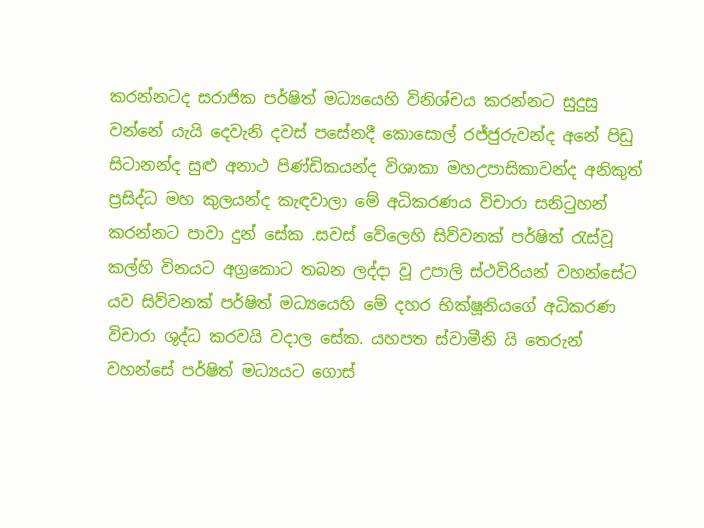කරන්නටද සරාජික පර්ෂිත් මධ්‍යයෙහි විනිශ්චය කරන්නට සුදුසු වන්නේ යැයි දෙවැනි දවස් පසේනදී කොසොල් රජ්ජුරුවන්ද අනේ පිඩු සිටානන්ද සුළු අනාථ පිණ්ඩිකයන්ද විශාකා මහඋපාසිකාවන්ද අනිකුත් ප්‍රසිද්ධ මහ කුලයන්ද කැඳවාලා මේ අධිකරණය විචාරා සනිටුහන් කරන්නට පාවා දුන් සේක .සවස් වේලෙහි සිව්වනක් පර්ෂිත් රැස්වූ කල්හි විනයට අග්‍රකොට තබන ලද්දා වූ උපාලි ස්ථවිරියන් වහන්සේට යව සිව්වනක් පර්ෂිත් මධ්‍යයෙහි මේ දහර භික්ෂූනියගේ අධිකරණ විචාරා ශුද්ධ කරවයි වදාල සේක. යහපත ස්වාමීනි යි තෙරුන් වහන්සේ පර්ෂිත් මධ්‍යයට ගොස්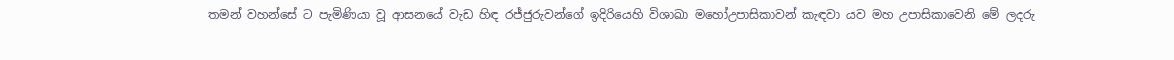තමන් වහන්සේ ට පැමිණියා වූ ආසනයේ වැඩ හිඳ රජ්ජුරුවන්ගේ ඉදිරියෙහි විශාඛා මහෝඋපාසිකාවන් කැඳවා යව මහ උපාසිකාවෙනි මේ ලදරු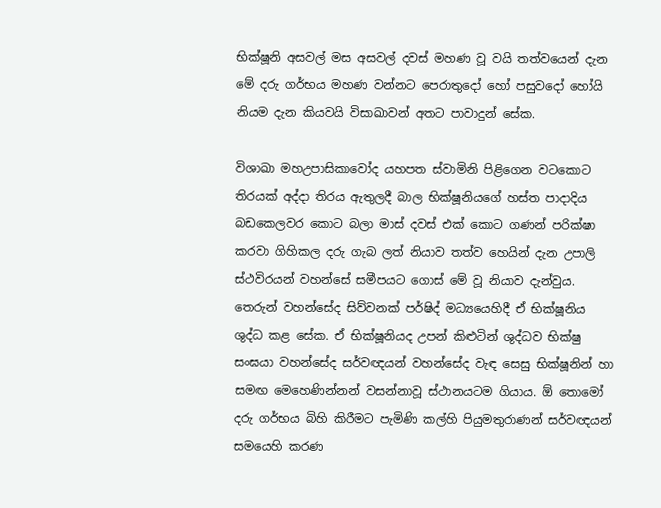භික්ෂූනි අසවල් මස අසවල් දවස් මහණ වූ වයි තත්වයෙන් දැන මේ දරු ගර්භය මහණ වන්නට පෙරාතුදෝ හෝ පසුවදෝ හෝයි නියම දැන කියවයි විසාඛාවන් අතට පාවාදුන් සේක.

විශාඛා මහඋපාසිකාවෝද යහපත ස්වාමිනි පිළිගෙන වටකොට තිරයක් අද්දා තිරය ඇතුලදී බාල භික්ෂූනියගේ හස්ත පාදාදිය බඩකෙලවර කොට බලා මාස් දවස් එක් කොට ගණන් පරික්ෂා කරවා ගිහිකල දරු ගැබ ලත් නියාව තත්ව හෙයින් දැන උපාලි ස්ථවිරයන් වහන්සේ සමීපයට ගොස් මේ වූ නියාව දැන්වුය. තෙරුන් වහන්සේද සිව්වනක් පර්ෂිද් මධ්‍යයෙහිදී ඒ භික්ෂූනිය ශුද්ධ කළ සේක. ඒ භික්ෂූනියද උපන් කිළුටින් ශුද්ධව භික්ෂු සංඝයා වහන්සේද සර්වඥයන් වහන්සේද වැඳ සෙසු භික්ෂූනින් හා සමඟ මෙහෙණින්නන් වසන්නාවූ ස්ථානයටම ගියාය. ඕ තොමෝ දරු ගර්භය බිහි කිරීමට පැමිණි කල්හි පියුමතුරාණන් සර්වඥයන් සමයෙහි කරණ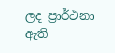ලද ප්‍රාර්ථනා ඇති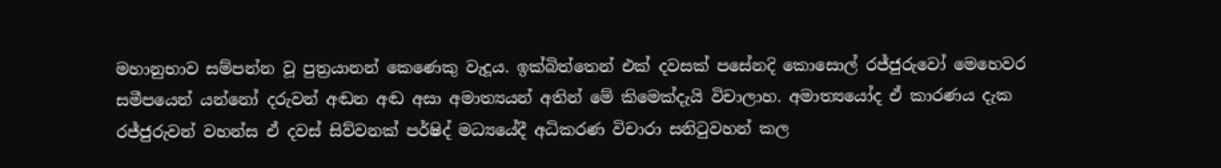මහානුභාව සම්පන්න වූ පුත්‍රයානන් කෙණෙකු වැදූය. ඉක්බිත්තෙන් එක් දවසක් පසේනදි කොසොල් රජ්ජුරුවෝ මෙහෙවර සමීපයෙන් යන්නෝ දරුවන් අඬන අඬ අසා අමාත්‍යයන් අතින් මේ කිමෙක්දැයි විචාලාහ. අමාත්‍යයෝද ඒ කාරණය දැක රජ්ජුරුවන් වහන්ස ඒ දවස් සිව්වනක් පර්ෂිද් මධ්‍යයේදී අධිකරණ විචාරා සනිටුවහන් කල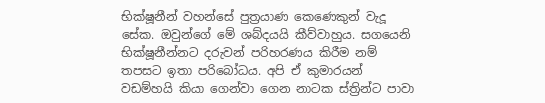භික්ෂූනීන් වහන්සේ පුත්‍රයාණ කෙණෙකුන් වැදූ සේක. ඔවුන්ගේ මේ ශබ්දයයි කීව්වාහුය. සගයෙනි භික්ෂූනීන්නට දරුවන් පරිහරණය කිරීම නම් තපසට ඉතා පරිබෝධය. අපි ඒ කුමාරයන් වඩම්හයි කියා ගෙන්වා ගෙන නාටක ස්ත්‍රින්ට පාවා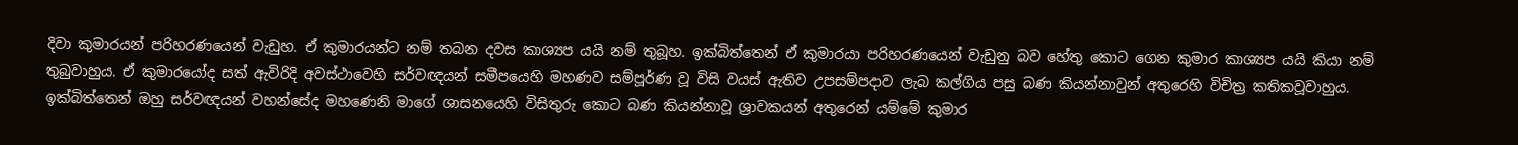දිවා කුමාරයන් පරිහරණයෙන් වැඩුහ. ඒ කුමාරයන්ට නම් තබන දවස කාශ්‍යප යයි නම් තුබූහ. ඉක්බිත්තෙන් ඒ කුමාරයා පරිහරණයෙන් වැඩුනු බව හේතු කොට ගෙන කුමාර කාශ්‍යප යයි කියා නම් තුබුවාහුය. ඒ කුමාරයෝද සත් ඇවිරිදි අවස්ථාවෙහි සර්වඥයන් සමීපයෙහි මහණව සම්පූර්ණ වූ විසි වයස් ඇතිව උපසම්පදාව ලැබ කල්ගිය පසු බණ කියන්නාවුන් අතුරෙහි විචිත්‍ර කතිකවූවාහුය. ඉක්බිත්තෙන් ඔහු සර්වඥයන් වහන්සේද මහණෙනි මාගේ ශාසනයෙහි විසිතුරු කොට බණ කියන්නාවූ ශ්‍රාවකයන් අතුරෙන් යම්මේ කුමාර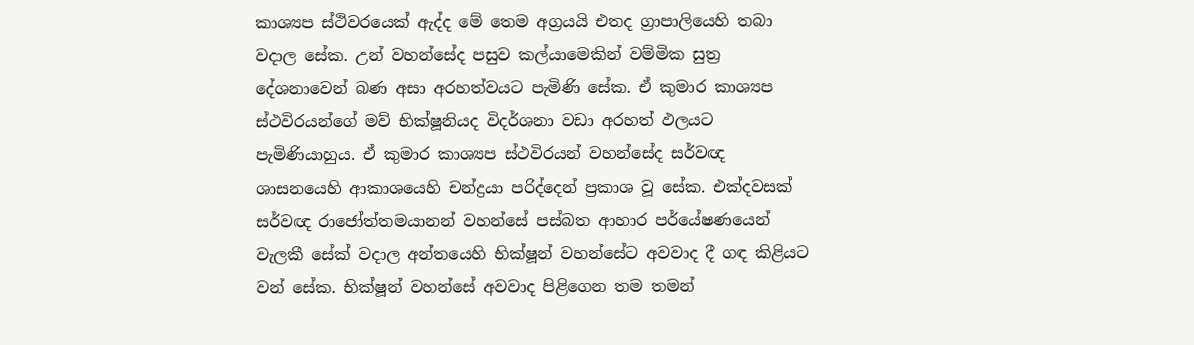කාශ්‍යප ස්ථිවරයෙක් ඇද්ද මේ තෙම අග්‍රයයි එතද ග්‍රාපාලියෙහි තබා වදාල සේක. උන් වහන්සේද පසුව කල්යාමෙකින් වම්මික සුත්‍ර දේශනාවෙන් බණ අසා අරහත්වයට පැමිණි සේක. ඒ කුමාර කාශ්‍යප ස්ථවිරයන්ගේ මව් භික්ෂූනියද විදර්ශනා වඩා අරහත් ඵලයට පැමිණියාහුය. ඒ කුමාර කාශ්‍යප ස්ථවිරයන් වහන්සේද සර්වඥ ශාසනයෙහි ආකාශයෙහි චන්ද්‍රයා පරිද්දෙන් ප්‍රකාශ වූ සේක. එක්දවසක් සර්වඥ රාජෝත්තමයානන් වහන්සේ පස්බත ආහාර පර්යේෂණයෙන් වැලකී සේක් වදාල අන්තයෙහි භික්ෂූන් වහන්සේට අවවාද දී ගඳ කිළියට වන් සේක. භික්ෂූන් වහන්සේ අවවාද පිළිගෙන තම තමන්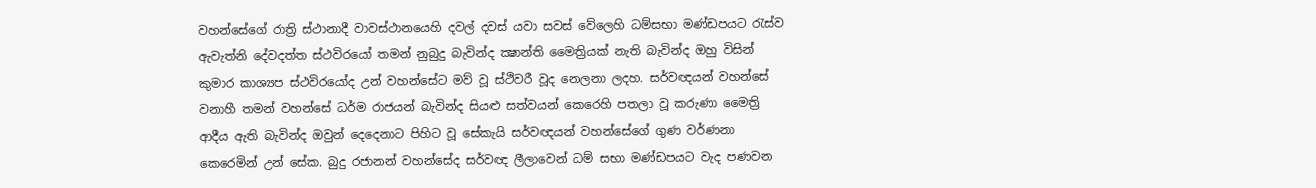වහන්සේගේ රාත්‍රි ස්ථානාදී වාවස්ථානයෙහි දවල් දවස් යවා සවස් වේලෙහි ධම්සභා මණ්ඩපයට රැස්ව ඇවැත්නි දේවදත්ත ස්ථවිරයෝ තමන් නුබුදු බැවින්ද ක්‍ෂාන්ති මෛත්‍රියක් නැති බැවින්ද ඔහු විසින් කුමාර කාශ්‍යප ස්ථවිරයෝද උන් වහන්සේට මව් වූ ස්ථිවරී වූද නෙලනා ලදහ. සර්වඥයන් වහන්සේ වනාහී තමන් වහන්සේ ධර්ම රාජයන් බැවින්ද සියළු සත්වයන් කෙරෙහි පතලා වූ කරුණා මෛත්‍රි ආදීය ඇති බැවින්ද ඔවුන් දෙදෙනාට පිහිට වූ සේකැයි සර්වඥයන් වහන්සේගේ ගුණ වර්ණනා කෙරෙමින් උන් සේක. බුදු රජානන් වහන්සේද සර්වඥ ලීලාවෙන් ධම් සභා මණ්ඩපයට වැද පණවන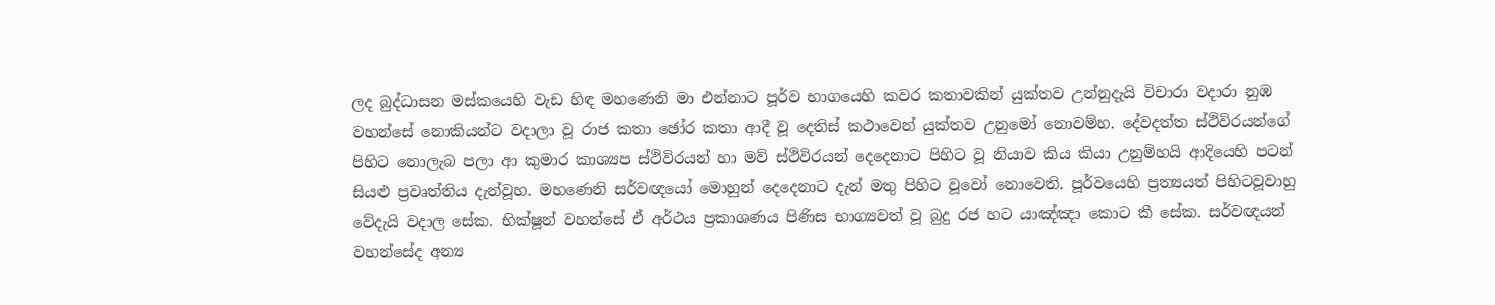ලද බුද්ධාසන මස්කයෙහි වැඩ හිඳ මහණෙනි මා එන්නාට පූර්ව භාගයෙහි කවර කතාවකින් යුක්තව උන්නුදැයි විචාරා වදාරා නුඹ වහන්සේ නොකියන්ට වදාලා වූ රාජ කතා ඡෝර කතා ආදී වූ දෙතිස් කථාවෙන් යුක්තව උනුමෝ නොවම්හ. දේවදත්ත ස්ථිවිරයන්ගේ පිහිට නොලැබ පලා ආ කුමාර කාශ්‍යප ස්ථිවිරයන් හා මව් ස්ථිවිරයන් දෙදෙනාට පිහිට වූ නියාව කිය කියා උනුම්හයි ආදියෙහි පටන් සියළු ප්‍රවෘත්තිය දැන්වූහ. මහණෙනි සර්වඥයෝ මොහුන් දෙදෙනාට දැන් මතු පිහිට වූවෝ නොවෙති. පූර්වයෙහි ප්‍රත්‍යයත් පිහිටවූවාහු වේදැයි වදාල සේක. භික්ෂූන් වහන්සේ ඒ අර්ථය ප්‍රකාශණය පිණිස භාග්‍යවත් වූ බුදු රජ හට යාඤ්ඤා කොට කී සේක. සර්වඥයන් වහන්සේද අන්‍ය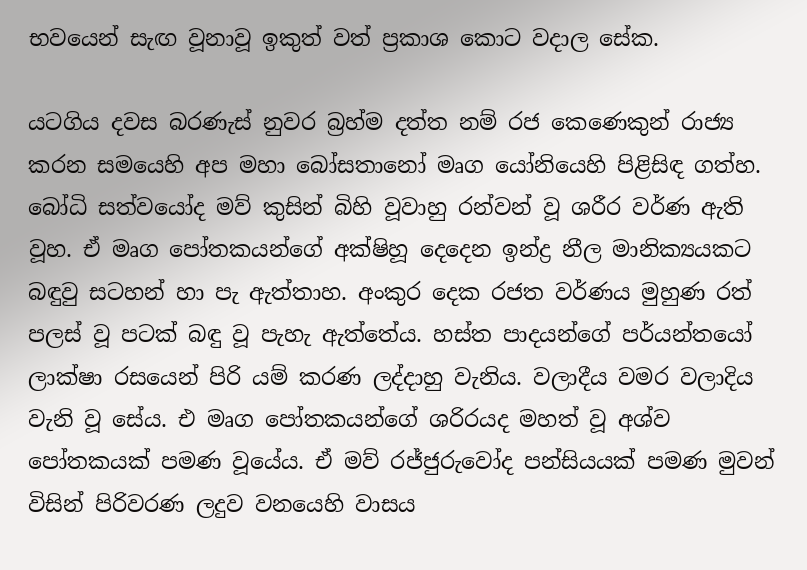භවයෙන් සැඟ වූනාවූ ඉකුත් වත් ප්‍රකාශ කොට වදාල සේක.

යටගිය දවස බරණැස් නුවර බ්‍රහ්ම දත්ත නම් රජ කෙණෙකුන් රාජ්‍ය කරන සමයෙහි අප මහා බෝසතානෝ මෘග යෝනියෙහි පිළිසිඳ ගත්හ. බෝධි සත්වයෝද මව් කුසින් බිහි වූවාහු රන්වන් වූ ශරීර වර්ණ ඇති වූහ. ඒ මෘග පෝතකයන්ගේ අක්ෂිහූ දෙදෙන ඉන්ද්‍ර නීල මානික්‍යයකට බඳුවු සටහන් හා පැ ඇත්තාහ. අංකුර දෙක රජත වර්ණය මුහුණ රත් පලස් වූ පටක් බඳු වූ පැහැ ඇත්තේය. හස්ත පාදයන්ගේ පර්යන්තයෝ ලාක්ෂා රසයෙන් පිරි යම් කරණ ලද්දාහු වැනිය. වලාදීය වමර වලාදිය වැනි වූ සේය. එ මෘග පෝතකයන්ගේ ශරිරයද මහත් වූ අශ්ව පෝතකයක් පමණ වූයේය. ඒ මව් රජ්ජුරුවෝද පන්සියයක් පමණ මුවන් විසින් පිරිවරණ ලදුව වනයෙහි වාසය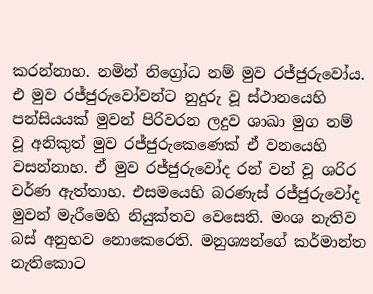කරන්නාහ. නමින් නිග්‍රෝධ නම් මුව රජ්ජුරුවෝය. එ මුව රජ්ජුරුවෝවන්ට නුදුරු වූ ස්ථානයෙහි පන්සියයක් මුවන් පිරිවරන ලදුව ශාඛා මුග නම් වූ අනිකුත් මුව රජ්ජුරුකෙණෙක් ඒ වනයෙහි වසන්නාහ. ඒ මුව රජ්ජුරුවෝද රන් වන් වූ ශරිර වර්ණ ඇත්තාහ. එසමයෙහි බරණැස් රජ්ජුරුවෝද මුවන් මැරීමෙහි නියුක්තව වෙසෙති. මංශ නැතිව බස් අනුභව නොකෙරෙති. මනුශ්‍යන්ගේ කර්මාන්ත නැතිකොට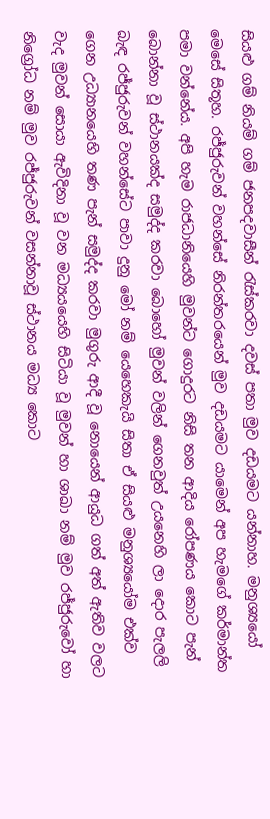සියළු ගම් නියම් ගම් ජනපදවාසීන් රැස්කරවා දවස් පතා මුව දඩයමට යන්නාහ. මනුශ්‍යයෝ මෙසේ සිතූහ. රජ්ජුරුවන් වහන්සේ නිරන්තරයෙන් මුව දඩයමට යාමෙන් අප හැමගේ කර්මාන්ත පමා වන්නේය. අපි හැම රාජධානියෙහි මුවන්ට ගොදුරට නිසි තන ආදිය රෝපණය කොට පැන් බොන්නා වූ ස්ථානයක්ද සමුද්ද කරවා බොහෝ මුවන් වලින් ගෙනවුත් උයනෙහි ලා දොර පැලලි බැඳ රජ්ජුරුවන් වහන්සේට පාවා දුනු මෝ නම් යෙහෙකැයි සිතා ඒ සියළු මනුශ්‍යයෝම එක්ව ගෙන උධ්‍යානයෙහි තණ පැන් සමුද්ද කරවා මුගුරු ආදී වූ නොයෙන් ආයුධ ගත් අත් ඇතිව වලට වැද මුවන් සොයා ඇවිදිනා වූ වන මධ්‍යයයෙහි සිටියා වූ මුවන් හා ශාඛා නම් මුව රජ්ජුරුවෝ හා නිග්‍රෝධ නම් මුව රජ්ජුරුවන් වසන්නාවූ ස්ථානය මධ්‍ය කොට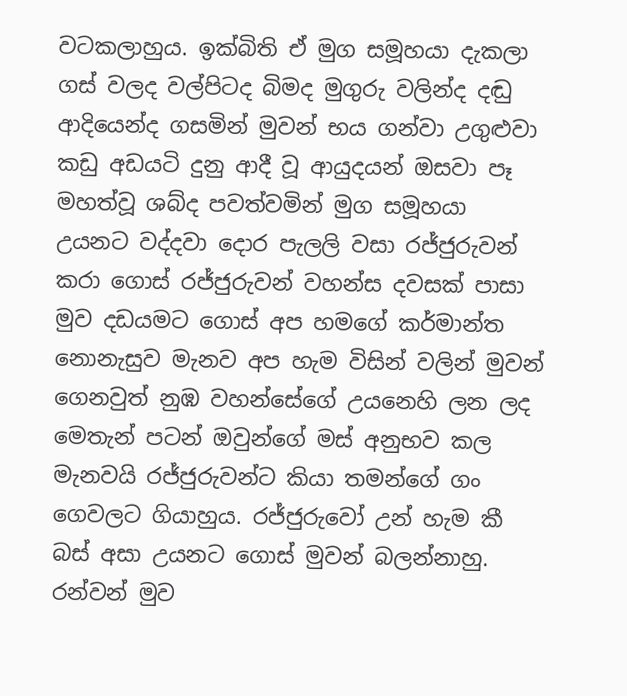වටකලාහුය. ඉක්බිති ඒ මුග සමූහයා දැකලා ගස් වලද වල්පිටද බිමද මුගුරු වලින්ද දඬු ආදියෙන්ද ගසමින් මුවන් භය ගන්වා උගුළුවා කඩු අඩයටි දුනු ආදී වූ ආයුදයන් ඔසවා පෑ මහත්වූ ශබ්ද පවත්වමින් මුග සමූහයා උයනට වද්දවා දොර පැලලි වසා රජ්ජුරුවන් කරා ගොස් රජ්ජුරුවන් වහන්ස දවසක් පාසා මුව දඩයමට ගොස් අප හමගේ කර්මාන්ත නොනැසුව මැනව අප හැම විසින් වලින් මුවන් ගෙනවුත් නුඹ වහන්සේගේ උයනෙහි ලන ලද මෙතැන් පටන් ඔවුන්ගේ මස් අනුභව කල මැනවයි රජ්ජුරුවන්ට කියා තමන්ගේ ගං ගෙවලට ගියාහුය. රජ්ජුරුවෝ උන් හැම කී බස් අසා උයනට ගොස් මුවන් බලන්නාහු. රන්වන් මුව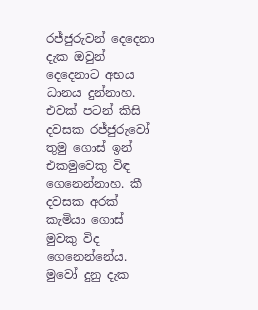රජ්ජුරුවන් දෙදෙනා දැක ඔවුන් දෙදෙනාට අභය ධානය දුන්නාහ. එවක් පටන් කිසි දවසක රජ්ජුරුවෝ තුමු ගොස් ඉන් එකමුවෙකු විඳ ගෙනෙන්නාහ. කී දවසක අරක් කැමියා ගොස් මුවකු විද ගෙනෙන්නේය. මුවෝ දුනු දැක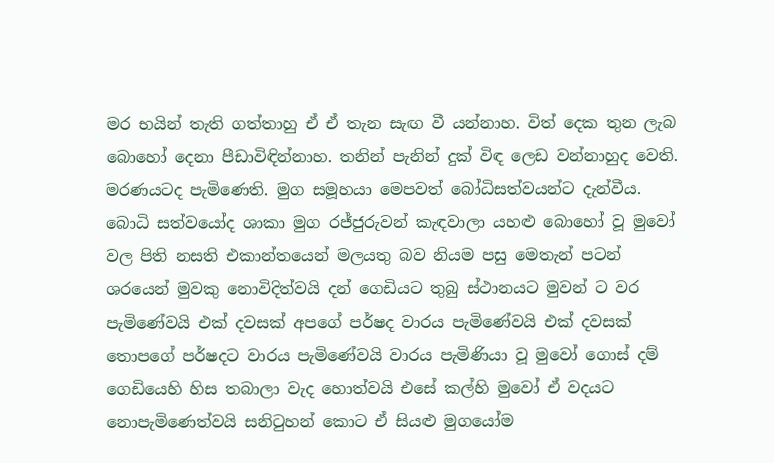මර භයින් තැති ගත්තාහු ඒ ඒ තැන සැඟ වී යන්නාහ. විත් දෙක තුන ලැබ බොහෝ දෙනා පීඩාවිඳින්නාහ. තනින් පැනින් දුක් විඳ ලෙඩ වන්නාහුද වෙති. මරණයටද පැමිණෙති. මුග සමූහයා මෙපවත් බෝධිසත්වයන්ට දැන්වීය. බොධි සත්වයෝද ශාකා මුග රජ්ජුරුවන් කැඳවාලා යහළු බොහෝ වූ මුවෝ වල පිති නසති එකාන්තයෙන් මලයතු බව නියම පසු මෙතැන් පටන් ශරයෙන් මුවකු නොවිදිත්වයි දන් ගෙඩියට තුබු ස්ථානයට මුවන් ට වර පැමිණේවයි එක් දවසක් අපගේ පර්ෂද වාරය පැමිණේවයි එක් දවසක් තොපගේ පර්ෂදට වාරය පැමිණේවයි වාරය පැමිණියා වූ මුවෝ ගොස් දම් ගෙඩියෙහි හිස තබාලා වැද හොත්වයි එසේ කල්හි මුවෝ ඒ වදයට නොපැමිණෙත්වයි සනිටුහන් කොට ඒ සියළු මුගයෝම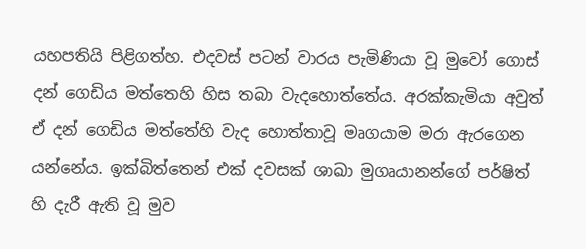යහපතියි පිළිගත්හ. එදවස් පටන් වාරය පැමිණියා වූ මුවෝ ගොස් දන් ගෙඩිය මත්තෙහි හිස තබා වැදහොත්තේය. අරක්කැමියා අවුත් ඒ දන් ගෙඩිය මත්තේහි වැද හොත්තාවූ මෘගයාම මරා ඇරගෙන යන්නේය. ඉක්බිත්තෙන් එක් දවසක් ශාඛා මුගෘයානන්ගේ පර්ෂිත් හි දැරී ඇති වූ මුව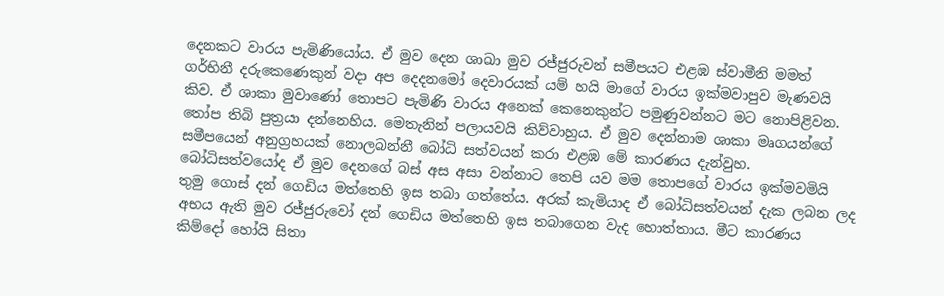දෙනකට වාරය පැමිණියෝය. ඒ මුව දෙන ශාඛා මුව රජ්ජුරුවන් සමීපයට එළඹ ස්වාමීනි මමත් ගර්භිනී දරුකෙණෙකුන් වදා අප දෙදනමෝ දෙවාරයක් යම් හයි මාගේ වාරය ඉක්මවාපුව මැණවයි කිව. ඒ ශාකා මුවාණෝ තොපට පැමිණි වාරය අනෙක් කෙනෙකුන්ට පමුණුවන්නට මට නොපිළිවන. තෝප තිබි පුත්‍රයා දන්නෙහිය. මෙතැනින් පලායවයි කිව්වාහුය. ඒ මුව දෙන්නාම ශාකා මෘගයන්ගේ සමීපයෙන් අනුග්‍රහයක් නොලබන්නී බෝධි සත්වයන් කරා එළඹ මේ කාරණය දැන්වුහ. බෝධිසත්වයෝද ඒ මුව දෙනගේ බස් අස අසා වන්නාට තෙපි යව මම තොපගේ වාරය ඉක්මවමියි තුමු ගොස් දන් ගෙඩිය මත්තෙහි ඉස තබා ගත්තේය. අරක් කැමියාද ඒ බෝධිසත්වයන් දැක ලබන ලද අභය ඇති මුව රජ්ජුරුවෝ දන් ගෙඩිය මත්තෙහි ඉස තබාගෙන වැද හොත්තාය. මීට කාරණය කිම්දෝ හෝයි සිතා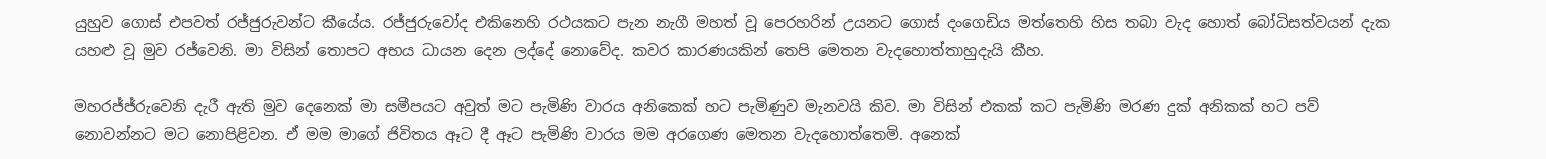යුහුව ගොස් එපවත් රජ්ජුරුවන්ට කීයේය. රජ්ජුරුවෝද එකිනෙහි රථයකට පැන නැගී මහත් වූ පෙරහරින් උයනට ගොස් දංගෙඩිය මත්තෙහි හිස තබා වැද හොත් බෝධිසත්වයන් දැක යහළු වූ මුව රජ්වෙනි. මා විසින් තොපට අභය ධායන දෙන ලද්දේ නොවේද. කවර කාරණයකින් තෙපි මෙතන වැදහොත්තාහුදැයි කීහ.

මහරජ්ජ්රුවෙනි දැරී ඇති මුව දෙනෙක් මා සමීපයට අවුත් මට පැමිණි වාරය අනිකෙක් හට පැමිණුව මැනවයි කිව. මා විසින් එකක් කට පැමිණි මරණ දුක් අනිකක් හට පව් නොවන්නට මට නොපිළිවන. ඒ මම මාගේ ජිවිතය ඈට දී ඈට පැමිණි වාරය මම අරගෙණ මෙතන වැදහොත්තෙමි. අනෙක්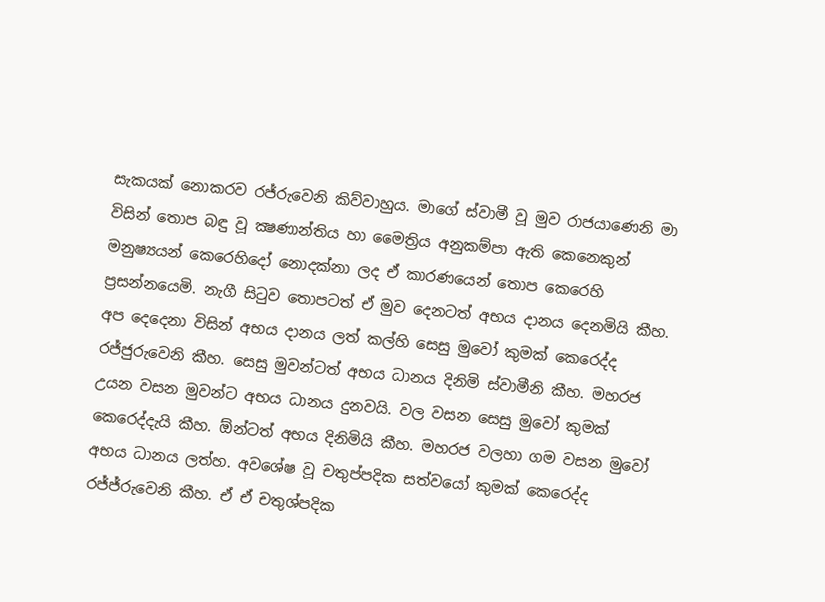සැකයක් නොකරව රජ්රුවෙනි කිව්වාහුය. මාගේ ස්වාමී වූ මුව රාජයාණෙනි මා විසින් තොප බඳු වූ ක්‍ෂණාන්තිය හා මෛත්‍රිය අනුකම්පා ඇති කෙනෙකුන් මනුෂ්‍යයන් කෙරෙහිදෝ නොදක්නා ලද ඒ කාරණයෙන් තොප කෙරෙහි ප්‍රසන්නයෙමි. නැගී සිටුව තොපටත් ඒ මුව දෙනටත් අභය දානය දෙනමියි කීහ. අප දෙදෙනා විසින් අභය දානය ලත් කල්හි සෙසු මුවෝ කුමක් කෙරෙද්ද රජ්ජුරුවෙනි කීහ. සෙසු මුවන්ටත් අභය ධානය දිනිමි ස්වාමීනි කීහ. මහරජ උයන වසන මුවන්ට අභය ධානය දුනවයි. වල වසන සෙසු මුවෝ කුමක් කෙරෙද්දැයි කීහ. ඕන්ටත් අභය දිනිමියි කීහ. මහරජ වලහා ගම වසන මුවෝ අභය ධානය ලත්හ. අවශේෂ වූ චතුප්පදික සත්වයෝ කුමක් කෙරෙද්ද රජ්ජ්රුවෙනි කීහ. ඒ ඒ චතුශ්පදික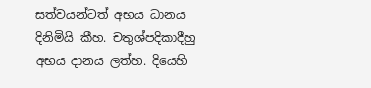සත්වයන්ටත් අභය ධානය දිනිමියි කීහ. චතුශ්පදිකාදීහු අභය දානය ලත්හ. දියෙහි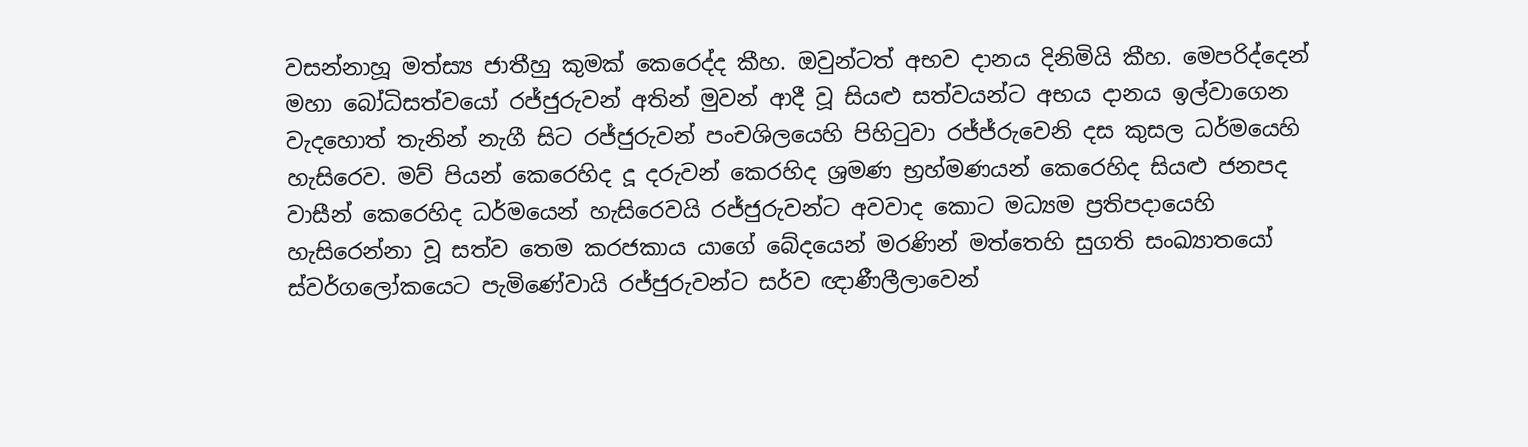වසන්නාහූ මත්ස්‍ය ජාතීහු කුමක් කෙරෙද්ද කීහ. ඔවුන්ටත් අභව දානය දිනිමියි කීහ. මෙපරිද්දෙන් මහා බෝධිසත්වයෝ රජ්ජුරුවන් අතින් මුවන් ආදී වූ සියළු සත්වයන්ට අභය දානය ඉල්වාගෙන වැදහොත් තැනින් නැගී සිට රජ්ජුරුවන් පංචශිලයෙහි පිහිටුවා රජ්ජ්රුවෙනි දස කුසල ධර්මයෙහි හැසිරෙව. මව් පියන් කෙරෙහිද දූ දරුවන් කෙරහිද ශ්‍රමණ භ්‍රහ්මණයන් කෙරෙහිද සියළු ජනපද වාසීන් කෙරෙහිද ධර්මයෙන් හැසිරෙවයි රජ්ජුරුවන්ට අවවාද කොට මධ්‍යම ප්‍රතිපදායෙහි හැසිරෙන්නා වූ සත්ව තෙම කරජකාය යාගේ බේදයෙන් මරණින් මත්තෙහි සුගති සංඛ්‍යාතයෝ ස්වර්ගලෝකයෙට පැමිණේවායි රජ්ජුරුවන්ට සර්ව ඥාණීලීලාවෙන්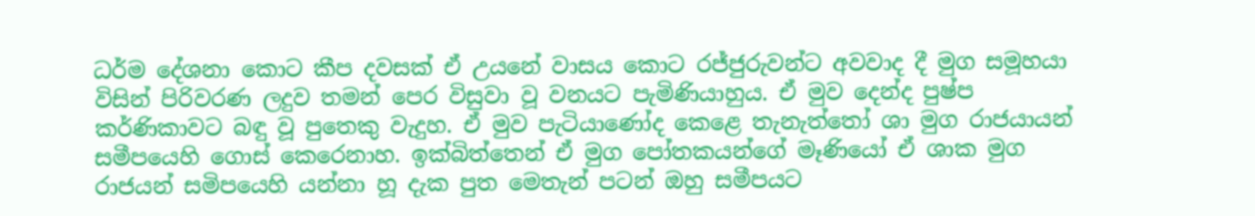ධර්ම දේශනා කොට කීප දවසක් ඒ උයනේ වාසය කොට රජ්ජුරුවන්ට අවවාද දී මුග සමූහයා විසින් පිරිවරණ ලදුව තමන් පෙර විසුවා වූ වනයට පැමිණියාහුය. ඒ මුව දෙන්ද පුෂ්ප කර්ණිකාවට බඳු වූ පුතෙකු වැදුහ. ඒ මුව පැටියාණෝද කෙළෙ තැනැත්තෝ ශා මුග රාජයායන් සමීපයෙහි ගොස් කෙරෙනාහ. ඉක්බිත්තෙන් ඒ මුග පෝතකයන්ගේ මෑණියෝ ඒ ශාක මුග රාජයන් සමිපයෙහි යන්නා හූ දැක පුත මෙතැන් පටන් ඔහු සමීපයට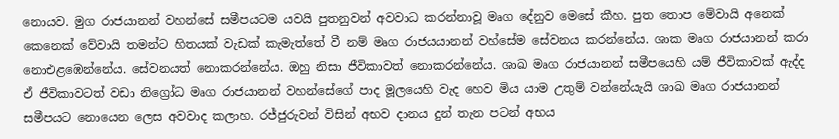නොයව. මුග රාජයානන් වහන්සේ සමීපයටම යවයි පුතනුවන් අවවාධ කරන්නාවූ මෘග දේනුව මෙසේ කීහ. පුත තොප මේවායි අනෙක් කෙනෙක් වේවායි තමන්ට හිතයක් වැඩක් කැමැත්තේ වී නම් මෘග රාජයයානන් වහ්සේම සේවනය කරන්නේය. ශාක මෘග රාජයානන් කරා නොඑළඹෙන්නේය. සේවනයත් නොකරන්නේය. ඔහු නිසා ජීවිකාවත් නොකරන්නේය. ශාඛ මෘග රාජයානන් සමීපයෙහි යම් ජීවිකාවක් ඇද්ද ඒ ජීවිකාවටත් වඩා නිග්‍රෝධ මෘග රාජයානන් වහන්සේගේ පාද මූලයෙහි වැද හෙව මිය යාම උතුම් වන්නේයැයි ශාඛ මෘග රාජයානන් සමීපයට නොයෙන ලෙස අවවාද කලාහ. රජ්ජුරුවන් විසින් අභව දානය දුන් තැන පටන් අභය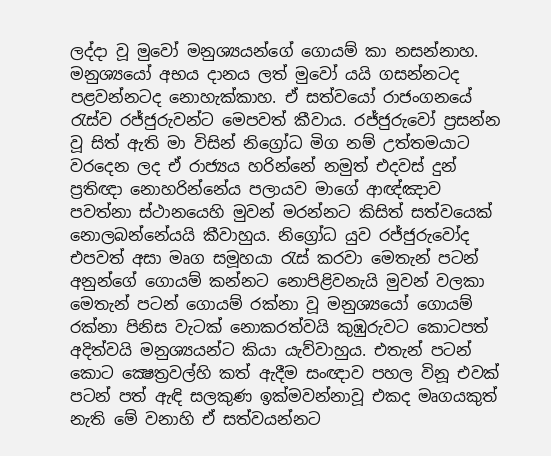ලද්දා වූ මුවෝ මනුශ්‍යයන්ගේ ගොයම් කා නසන්නාහ. මනුශ්‍යයෝ අභය දානය ලත් මුවෝ යයි ගසන්නටද පළවන්නටද නොහැක්කාහ. ඒ සත්වයෝ රාජංගනයේ රැස්ව රජ්ජුරුවන්ට මෙපවත් කීවාය. රජ්ජුරුවෝ ප්‍රසන්න වූ සිත් ඇති මා විසින් නිග්‍රෝධ මිග නම් උත්තමයාට වරදෙන ලද ඒ රාජ්‍යය හරින්නේ නමුත් එදවස් දුන් ප්‍රතිඥා නොහරින්නේය පලායව මාගේ ආඥ්ඤාව පවත්නා ස්ථානයෙහි මුවන් මරන්නට කිසිත් සත්වයෙක් නොලබන්නේයයි කීවාහුය. නිග්‍රෝධ යුව රජ්ජුරුවෝද එපවත් අසා මෘග සමූහයා රැස් කරවා මෙතැන් පටන් අනුන්ගේ ගොයම් කන්නට නොපිළිවනැයි මුවන් වලකා මෙතැන් පටන් ගොයම් රක්නා වූ මනුශ්‍යයෝ ගොයම් රක්නා පිනිස වැටක් නොකරත්වයි කුඹුරුවට කොටපත් අදිත්වයි මනුශ්‍යයන්ට කියා යැව්වාහුය. එතැන් පටන් කොට ක්‍ෂෙත්‍රවල්හි කත් ඇදීම සංඥාව පහල විනූ එවක් පටන් පත් ඇඳි සලකුණ ඉක්මවන්නාවූ එකද මෘගයකුත් නැති මේ වනාහි ඒ සත්වයන්නට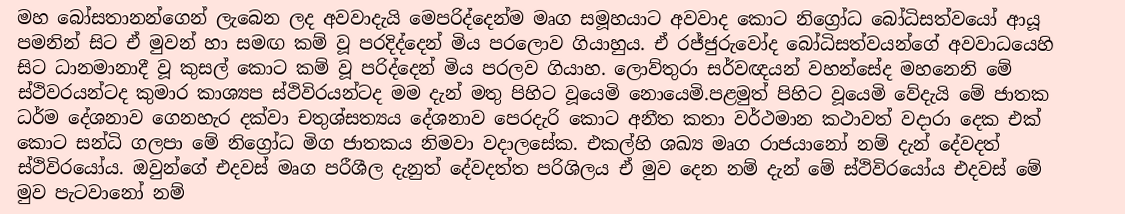මහ බෝසතානන්ගෙන් ලැබෙන ලද අවවාදැයි මෙපරිද්දෙන්ම මෘග සමූහයාට අවවාද කොට නිග්‍රෝධ බෝධිසත්වයෝ ආයූ පමනින් සිට ඒ මුවන් හා සමඟ කම් වූ පරදිද්දෙන් මිය පරලොව ගියාහුය. ඒ රජ්ජුරුවෝද බෝධිසත්වයන්ගේ අවවාධයෙහි සිට ධානමානාදී වූ කුසල් කොට කම් වූ පරිද්දෙන් මිය පරලව ගියාහ. ලොව්තුරා සර්වඥයන් වහන්සේද මහනෙනි මේ ස්ථිවරයන්ටද කුමාර කාශ්‍යප ස්ථිවිරයන්ටද මම දැන් මතු පිහිට වූයෙමි නොයෙමි.පළමුත් පිහිට වූයෙමි වේදැයි මේ ජාතක ධර්ම දේශනාව ගෙනහැර දක්වා චතුශ්සත්‍යය දේශනාව පෙරදැරි කොට අනීත කතා වර්ථමාන කථාවත් වදාරා දෙක එක් කොට සන්ධි ගලපා මේ නිග්‍රෝධ මිග ජාතකය නිමවා වදාලසේක. එකල්හි ශඛ්‍ය මෘග රාජයානෝ නම් දැන් දේවදත් ස්ථිවිරයෝය. ඔවුන්ගේ එදවස් මෘග පරීශීල දැනුත් දේවදත්ත පරිශිලය ඒ මුව දෙන නම් දැන් මේ ස්ථිවිරයෝය එදවස් මේ මුව පැටවානෝ නම්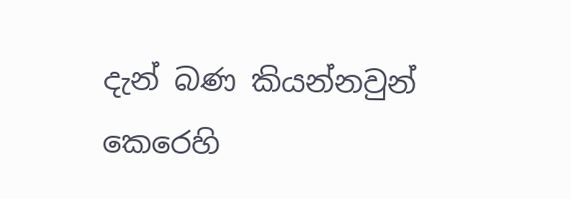දැන් බණ කියන්නවුන් කෙරෙහි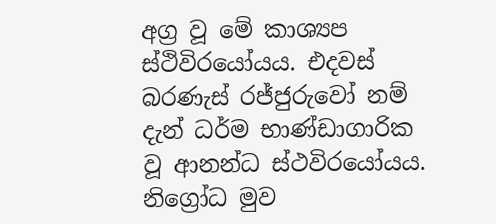අග්‍ර වූ මේ කාශ්‍යප ස්ථිවිරයෝයය. එදවස් බරණැස් රජ්ජුරුවෝ නම් දැන් ධර්ම භාණ්ඩාගාරික වූ ආනන්ධ ස්ථවිරයෝයය. නිග්‍රෝධ මුව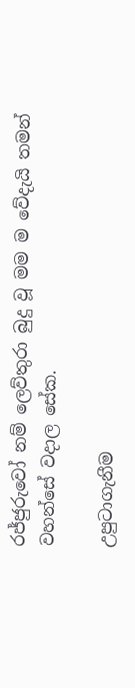රජ්ජුරුවෝ නම් ලෙව්තුරා බුදු වූ මම ම වේදැයි තමන් වහන්සේ වදාල සේක.

උපුටාගැනීම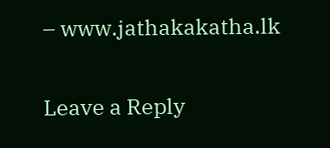– www.jathakakatha.lk

Leave a Reply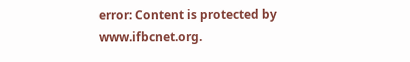error: Content is protected by www.ifbcnet.org.